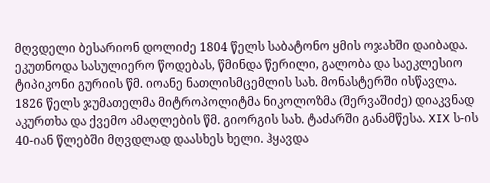მღვდელი ბესარიონ დოლიძე 1804 წელს საბატონო ყმის ოჯახში დაიბადა. ეკუთნოდა სასულიერო წოდებას, წმინდა წერილი, გალობა და საეკლესიო ტიპიკონი გურიის წმ. იოანე ნათლისმცემლის სახ. მონასტერში ისწავლა. 1826 წელს ჯუმათელმა მიტროპოლიტმა ნიკოლოზმა (შერვაშიძე) დიაკვნად აკურთხა და ქვემო ამაღლების წმ. გიორგის სახ. ტაძარში განამწესა. XIX ს-ის 40-იან წლებში მღვდლად დაასხეს ხელი. ჰყავდა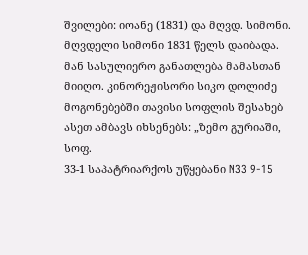შვილები: იოანე (1831) და მღვდ. სიმონი. მღვდელი სიმონი 1831 წელს დაიბადა. მან სასულიერო განათლება მამასთან მიიღო. კინორეჟისორი სიკო დოლიძე მოგონებებში თავისი სოფლის შესახებ ასეთ ამბავს იხსენებს: „ზემო გურიაში, სოფ.
33-1 საპატრიარქოს უწყებანი N33 9-15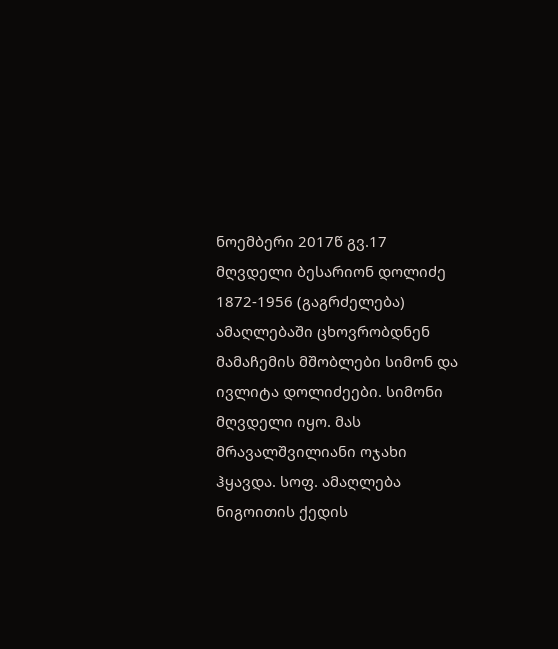ნოემბერი 2017წ გვ.17
მღვდელი ბესარიონ დოლიძე 1872-1956 (გაგრძელება)
ამაღლებაში ცხოვრობდნენ მამაჩემის მშობლები სიმონ და ივლიტა დოლიძეები. სიმონი მღვდელი იყო. მას მრავალშვილიანი ოჯახი ჰყავდა. სოფ. ამაღლება ნიგოითის ქედის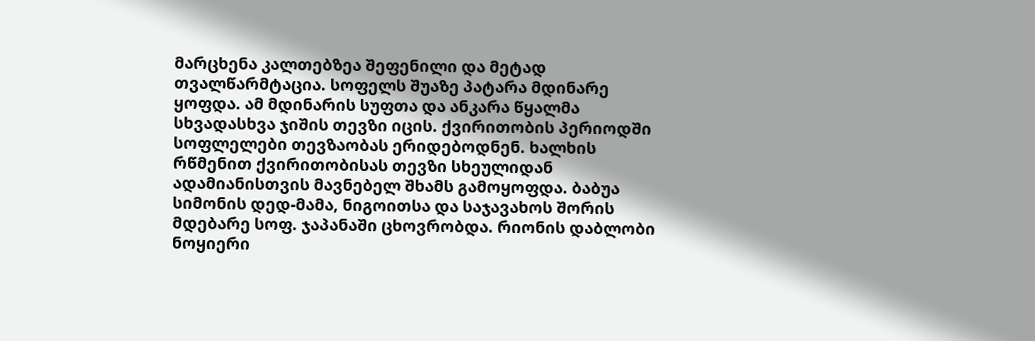მარცხენა კალთებზეა შეფენილი და მეტად თვალწარმტაცია. სოფელს შუაზე პატარა მდინარე ყოფდა. ამ მდინარის სუფთა და ანკარა წყალმა სხვადასხვა ჯიშის თევზი იცის. ქვირითობის პერიოდში სოფლელები თევზაობას ერიდებოდნენ. ხალხის რწმენით ქვირითობისას თევზი სხეულიდან ადამიანისთვის მავნებელ შხამს გამოყოფდა. ბაბუა სიმონის დედ-მამა, ნიგოითსა და საჯავახოს შორის მდებარე სოფ. ჯაპანაში ცხოვრობდა. რიონის დაბლობი ნოყიერი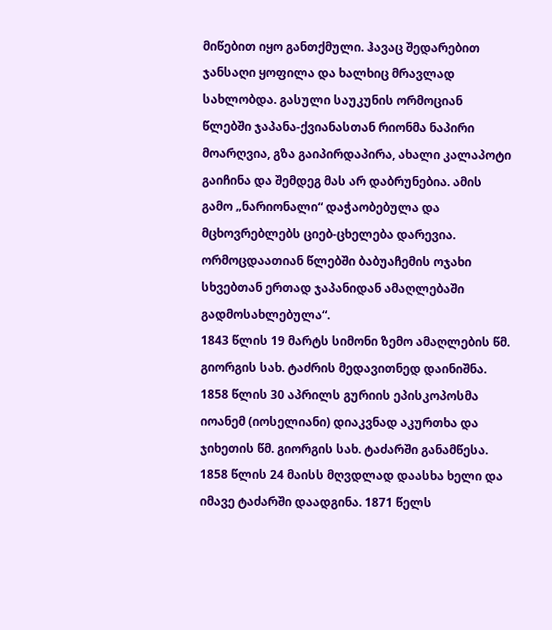მიწებით იყო განთქმული. ჰავაც შედარებით ჯანსაღი ყოფილა და ხალხიც მრავლად სახლობდა. გასული საუკუნის ორმოციან წლებში ჯაპანა-ქვიანასთან რიონმა ნაპირი მოარღვია, გზა გაიპირდაპირა, ახალი კალაპოტი გაიჩინა და შემდეგ მას არ დაბრუნებია. ამის გამო „ნარიონალი“ დაჭაობებულა და მცხოვრებლებს ციებ-ცხელება დარევია. ორმოცდაათიან წლებში ბაბუაჩემის ოჯახი სხვებთან ერთად ჯაპანიდან ამაღლებაში გადმოსახლებულა“.
1843 წლის 19 მარტს სიმონი ზემო ამაღლების წმ. გიორგის სახ. ტაძრის მედავითნედ დაინიშნა. 1858 წლის 30 აპრილს გურიის ეპისკოპოსმა იოანემ (იოსელიანი) დიაკვნად აკურთხა და ჯიხეთის წმ. გიორგის სახ. ტაძარში განამწესა. 1858 წლის 24 მაისს მღვდლად დაასხა ხელი და იმავე ტაძარში დაადგინა. 1871 წელს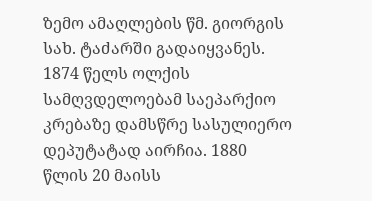ზემო ამაღლების წმ. გიორგის სახ. ტაძარში გადაიყვანეს. 1874 წელს ოლქის სამღვდელოებამ საეპარქიო კრებაზე დამსწრე სასულიერო დეპუტატად აირჩია. 1880 წლის 20 მაისს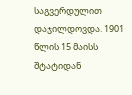საგვერდულით დაჯილდოვდა. 1901 წლის 15 მაისს შტატიდან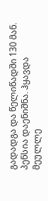გადადგა და წელიწადში 130 მან. პენსია დაენიშნა. ჰყავდა მეულლე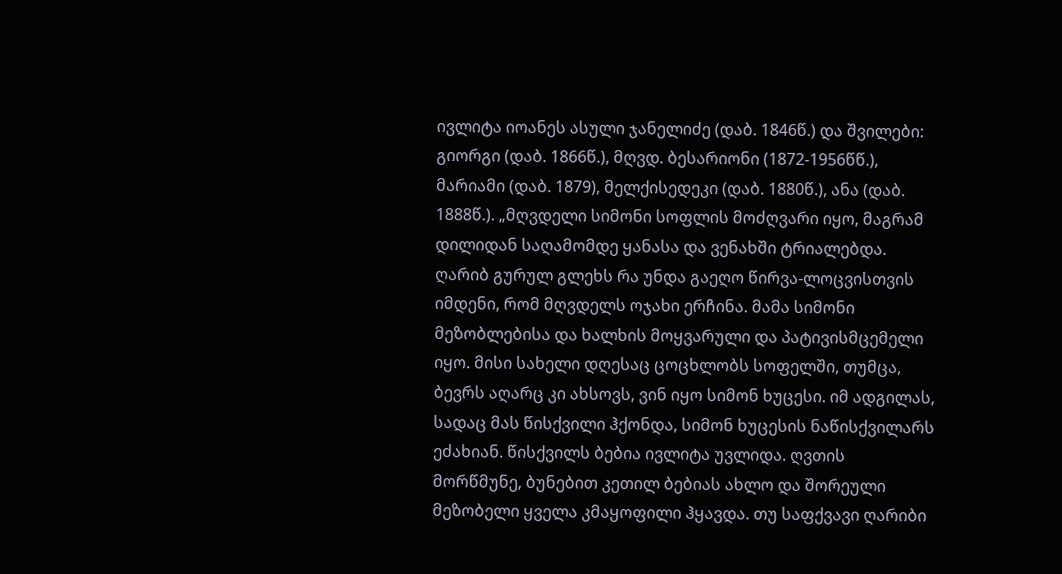ივლიტა იოანეს ასული ჯანელიძე (დაბ. 1846წ.) და შვილები: გიორგი (დაბ. 1866წ.), მღვდ. ბესარიონი (1872-1956წწ.), მარიამი (დაბ. 1879), მელქისედეკი (დაბ. 1880წ.), ანა (დაბ. 1888წ.). „მღვდელი სიმონი სოფლის მოძღვარი იყო, მაგრამ დილიდან საღამომდე ყანასა და ვენახში ტრიალებდა. ღარიბ გურულ გლეხს რა უნდა გაეღო წირვა-ლოცვისთვის იმდენი, რომ მღვდელს ოჯახი ერჩინა. მამა სიმონი მეზობლებისა და ხალხის მოყვარული და პატივისმცემელი იყო. მისი სახელი დღესაც ცოცხლობს სოფელში, თუმცა, ბევრს აღარც კი ახსოვს, ვინ იყო სიმონ ხუცესი. იმ ადგილას, სადაც მას წისქვილი ჰქონდა, სიმონ ხუცესის ნაწისქვილარს ეძახიან. წისქვილს ბებია ივლიტა უვლიდა. ღვთის მორწმუნე, ბუნებით კეთილ ბებიას ახლო და შორეული მეზობელი ყველა კმაყოფილი ჰყავდა. თუ საფქვავი ღარიბი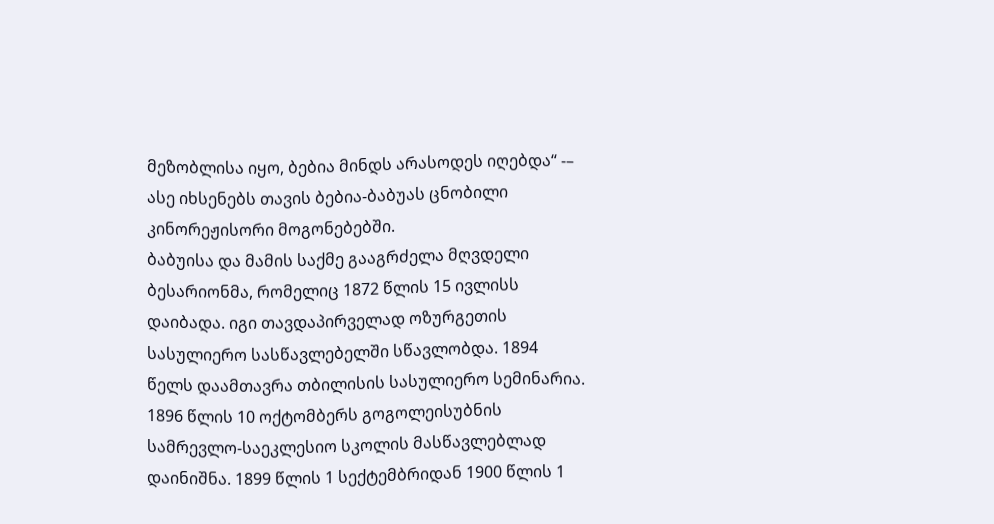მეზობლისა იყო, ბებია მინდს არასოდეს იღებდა“ -– ასე იხსენებს თავის ბებია-ბაბუას ცნობილი კინორეჟისორი მოგონებებში.
ბაბუისა და მამის საქმე გააგრძელა მღვდელი ბესარიონმა, რომელიც 1872 წლის 15 ივლისს დაიბადა. იგი თავდაპირველად ოზურგეთის სასულიერო სასწავლებელში სწავლობდა. 1894 წელს დაამთავრა თბილისის სასულიერო სემინარია. 1896 წლის 10 ოქტომბერს გოგოლეისუბნის სამრევლო-საეკლესიო სკოლის მასწავლებლად დაინიშნა. 1899 წლის 1 სექტემბრიდან 1900 წლის 1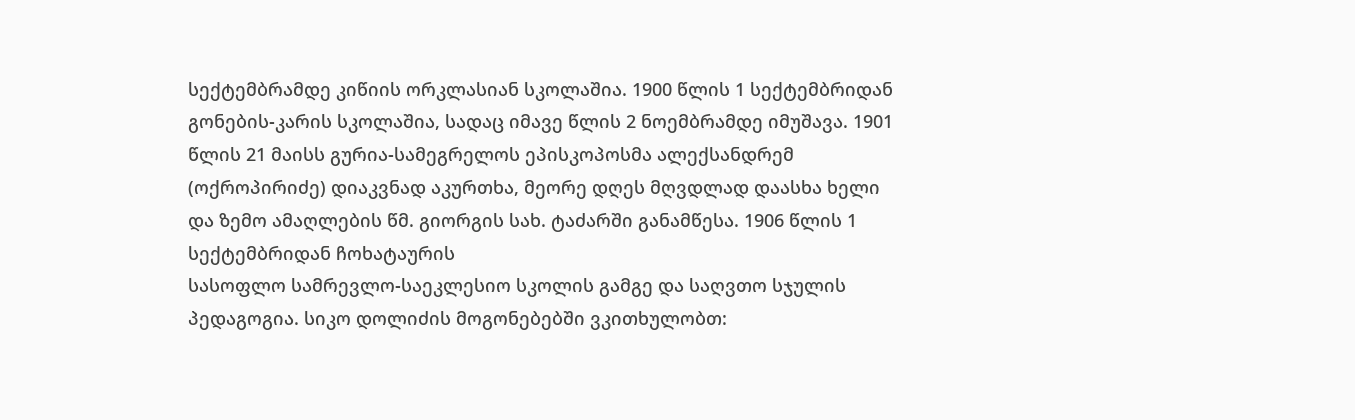სექტემბრამდე კიწიის ორკლასიან სკოლაშია. 1900 წლის 1 სექტემბრიდან გონების-კარის სკოლაშია, სადაც იმავე წლის 2 ნოემბრამდე იმუშავა. 1901 წლის 21 მაისს გურია-სამეგრელოს ეპისკოპოსმა ალექსანდრემ (ოქროპირიძე) დიაკვნად აკურთხა, მეორე დღეს მღვდლად დაასხა ხელი და ზემო ამაღლების წმ. გიორგის სახ. ტაძარში განამწესა. 1906 წლის 1 სექტემბრიდან ჩოხატაურის
სასოფლო სამრევლო-საეკლესიო სკოლის გამგე და საღვთო სჯულის პედაგოგია. სიკო დოლიძის მოგონებებში ვკითხულობთ: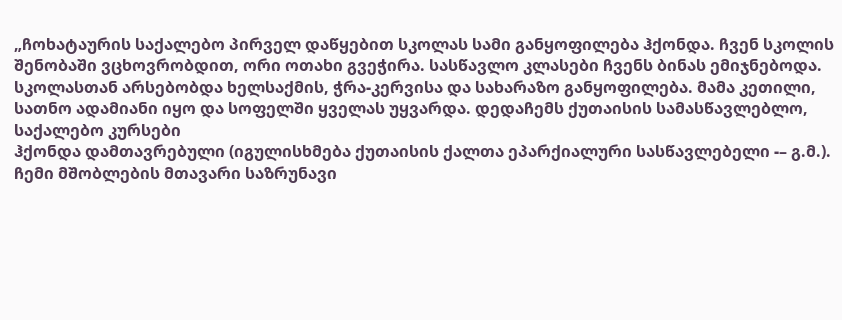„ჩოხატაურის საქალებო პირველ დაწყებით სკოლას სამი განყოფილება ჰქონდა. ჩვენ სკოლის შენობაში ვცხოვრობდით, ორი ოთახი გვეჭირა. სასწავლო კლასები ჩვენს ბინას ემიჯნებოდა. სკოლასთან არსებობდა ხელსაქმის, ჭრა-კერვისა და სახარაზო განყოფილება. მამა კეთილი, სათნო ადამიანი იყო და სოფელში ყველას უყვარდა. დედაჩემს ქუთაისის სამასწავლებლო, საქალებო კურსები
ჰქონდა დამთავრებული (იგულისხმება ქუთაისის ქალთა ეპარქიალური სასწავლებელი -– გ.მ.). ჩემი მშობლების მთავარი საზრუნავი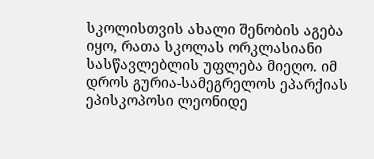სკოლისთვის ახალი შენობის აგება იყო, რათა სკოლას ორკლასიანი სასწავლებლის უფლება მიეღო. იმ დროს გურია-სამეგრელოს ეპარქიას ეპისკოპოსი ლეონიდე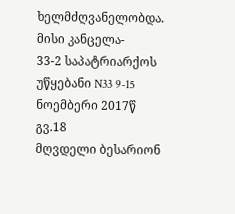ხელმძღვანელობდა. მისი კანცელა-
33-2 საპატრიარქოს უწყებანი N33 9-15 ნოემბერი 2017წ გვ.18
მღვდელი ბესარიონ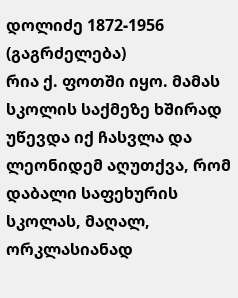დოლიძე 1872-1956 (გაგრძელება)
რია ქ. ფოთში იყო. მამას სკოლის საქმეზე ხშირად უწევდა იქ ჩასვლა და ლეონიდემ აღუთქვა, რომ დაბალი საფეხურის სკოლას, მაღალ, ორკლასიანად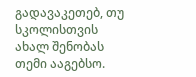გადავაკეთებ, თუ სკოლისთვის ახალ შენობას თემი ააგებსო.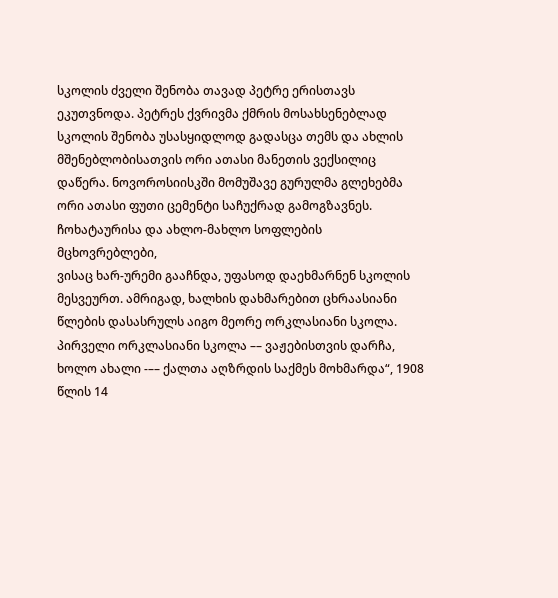სკოლის ძველი შენობა თავად პეტრე ერისთავს ეკუთვნოდა. პეტრეს ქვრივმა ქმრის მოსახსენებლად სკოლის შენობა უსასყიდლოდ გადასცა თემს და ახლის მშენებლობისათვის ორი ათასი მანეთის ვექსილიც დაწერა. ნოვოროსიისკში მომუშავე გურულმა გლეხებმა ორი ათასი ფუთი ცემენტი საჩუქრად გამოგზავნეს. ჩოხატაურისა და ახლო-მახლო სოფლების მცხოვრებლები,
ვისაც ხარ-ურემი გააჩნდა, უფასოდ დაეხმარნენ სკოლის მესვეურთ. ამრიგად, ხალხის დახმარებით ცხრაასიანი წლების დასასრულს აიგო მეორე ორკლასიანი სკოლა. პირველი ორკლასიანი სკოლა –– ვაჟებისთვის დარჩა, ხოლო ახალი -–– ქალთა აღზრდის საქმეს მოხმარდა“, 1908 წლის 14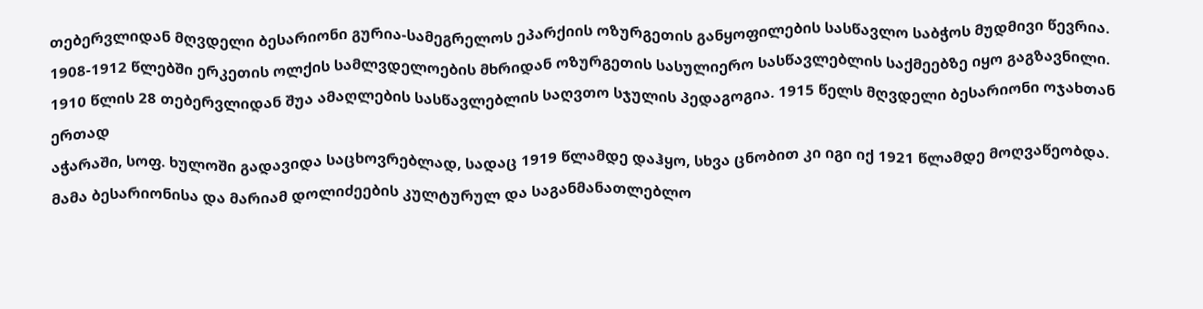თებერვლიდან მღვდელი ბესარიონი გურია-სამეგრელოს ეპარქიის ოზურგეთის განყოფილების სასწავლო საბჭოს მუდმივი წევრია.
1908-1912 წლებში ერკეთის ოლქის სამლვდელოების მხრიდან ოზურგეთის სასულიერო სასწავლებლის საქმეებზე იყო გაგზავნილი. 1910 წლის 28 თებერვლიდან შუა ამაღლების სასწავლებლის საღვთო სჯულის პედაგოგია. 1915 წელს მღვდელი ბესარიონი ოჯახთან ერთად
აჭარაში, სოფ. ხულოში გადავიდა საცხოვრებლად, სადაც 1919 წლამდე დაჰყო, სხვა ცნობით კი იგი იქ 1921 წლამდე მოღვაწეობდა. მამა ბესარიონისა და მარიამ დოლიძეების კულტურულ და საგანმანათლებლო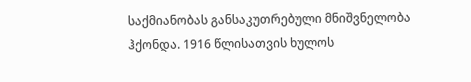საქმიანობას განსაკუთრებული მნიშვნელობა ჰქონდა. 1916 წლისათვის ხულოს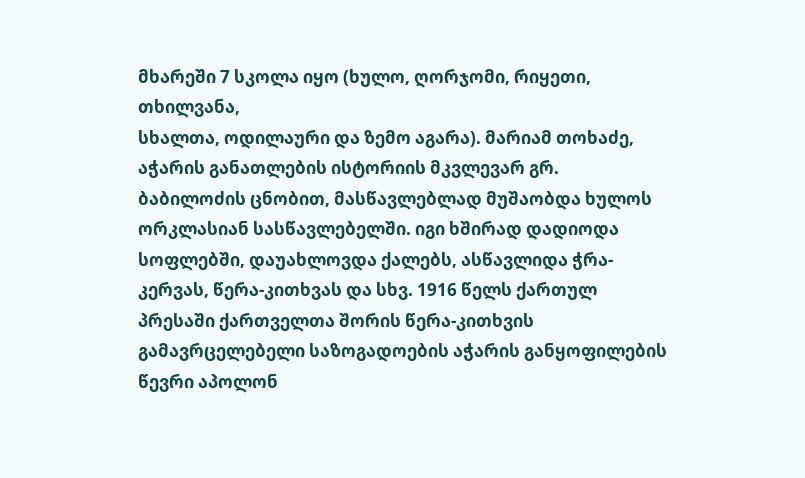მხარეში 7 სკოლა იყო (ხულო, ღორჯომი, რიყეთი, თხილვანა,
სხალთა, ოდილაური და ზემო აგარა). მარიამ თოხაძე, აჭარის განათლების ისტორიის მკვლევარ გრ. ბაბილოძის ცნობით, მასწავლებლად მუშაობდა ხულოს ორკლასიან სასწავლებელში. იგი ხშირად დადიოდა სოფლებში, დაუახლოვდა ქალებს, ასწავლიდა ჭრა-კერვას, წერა-კითხვას და სხვ. 1916 წელს ქართულ პრესაში ქართველთა შორის წერა-კითხვის გამავრცელებელი საზოგადოების აჭარის განყოფილების წევრი აპოლონ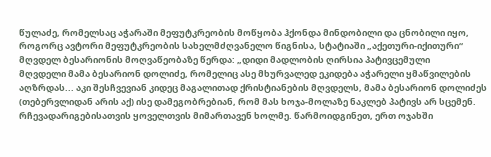წულაძე, რომელსაც აჭარაში მეფუტკრეობის მოწყობა ჰქონდა მინდობილი და ცნობილი იყო, როგორც ავტორი მეფუტკრეობის სახელმძღვანელო წიგნისა, სტატიაში „აქეთური-იქითური“ მღვდელ ბესარიონის მოღვაწეობაზე წერდა: „დიდი მადლობის ღირსია პატივცემული
მღვდელი მამა ბესარიონ დოლიძე, რომელიც ასე მხურვალედ ეკიდება აჭარელი ყმაწვილების აღზრდას... აკი შესჩვევიან კიდეც მაგალითად ქრისტიანების მღვდელს, მამა ბესარიონ დოლიძეს (თებერვლიდან არის აქ) ისე დამეგობრებიან, რომ მას ხოჯა-მოლაზე ნაკლებ პატივს არ სცემენ. რჩევადარიგებისათვის ყოველთვის მიმართავენ ხოლმე. წარმოიდგინეთ, ერთ ოჯახში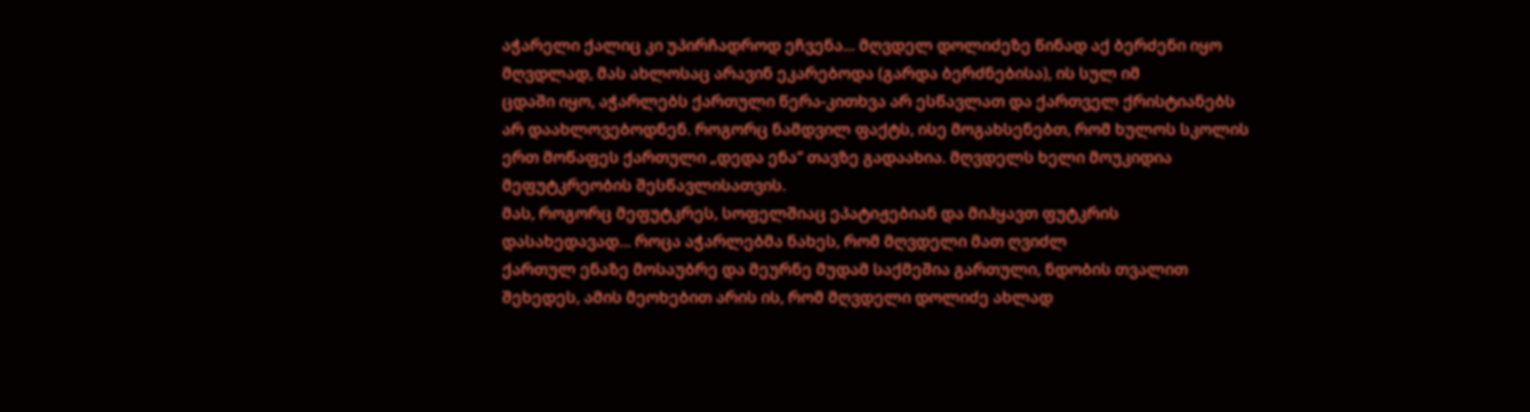აჭარელი ქალიც კი უპირჩადროდ ეჩვენა... მღვდელ დოლიძეზე წინად აქ ბერძენი იყო მღვდლად, მას ახლოსაც არავინ ეკარებოდა (გარდა ბერძნებისა), ის სულ იმ
ცდაში იყო, აჭარლებს ქართული წერა-კითხვა არ ესწავლათ და ქართველ ქრისტიანებს არ დაახლოვებოდნენ. როგორც ნამდვილ ფაქტს, ისე მოგახსენებთ, რომ ხულოს სკოლის ერთ მოწაფეს ქართული „დედა ენა“ თავზე გადაახია. მღვდელს ხელი მოუკიდია მეფუტკრეობის შესწავლისათვის.
მას, როგორც მეფუტკრეს, სოფელშიაც ეპატიჟებიან და მიჰყავთ ფუტკრის დასახედავად... როცა აჭარლებმა ნახეს, რომ მღვდელი მათ ღვიძლ
ქართულ ენაზე მოსაუბრე და მეურნე მუდამ საქმეშია გართული, ნდობის თვალით შეხედეს, ამის მეოხებით არის ის, რომ მღვდელი დოლიძე ახლად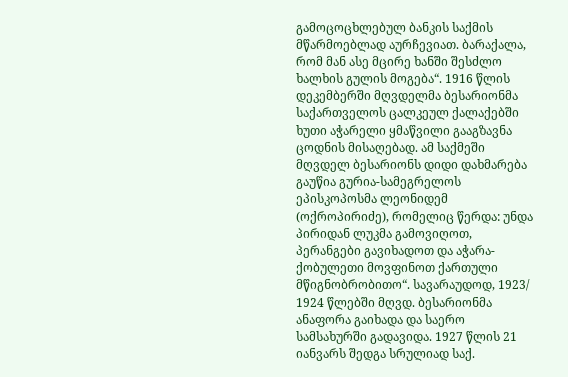გამოცოცხლებულ ბანკის საქმის მწარმოებლად აურჩევიათ. ბარაქალა, რომ მან ასე მცირე ხანში შესძლო ხალხის გულის მოგება“. 1916 წლის დეკემბერში მღვდელმა ბესარიონმა საქართველოს ცალკეულ ქალაქებში ხუთი აჭარელი ყმაწვილი გააგზავნა ცოდნის მისაღებად. ამ საქმეში მღვდელ ბესარიონს დიდი დახმარება გაუწია გურია-სამეგრელოს ეპისკოპოსმა ლეონიდემ (ოქროპირიძე), რომელიც წერდა: უნდა პირიდან ლუკმა გამოვიღოთ, პერანგები გავიხადოთ და აჭარა-ქობულეთი მოვფინოთ ქართული მწიგნობრობითო“. სავარაუდოდ, 1923/ 1924 წლებში მღვდ. ბესარიონმა ანაფორა გაიხადა და საერო სამსახურში გადავიდა. 1927 წლის 21 იანვარს შედგა სრულიად საქ.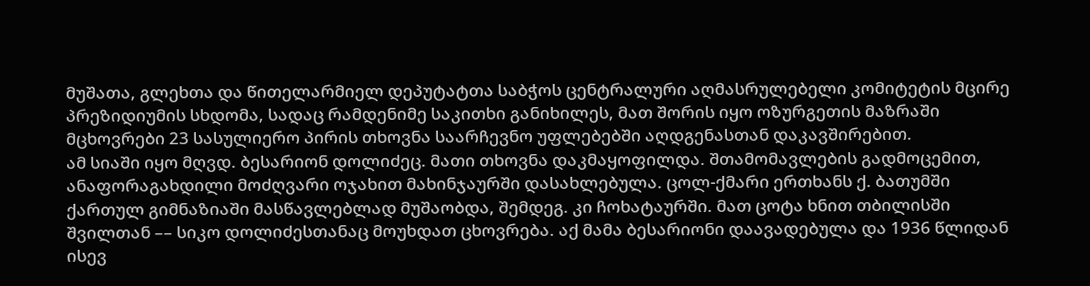მუშათა, გლეხთა და წითელარმიელ დეპუტატთა საბჭოს ცენტრალური აღმასრულებელი კომიტეტის მცირე პრეზიდიუმის სხდომა, სადაც რამდენიმე საკითხი განიხილეს, მათ შორის იყო ოზურგეთის მაზრაში მცხოვრები 23 სასულიერო პირის თხოვნა საარჩევნო უფლებებში აღდგენასთან დაკავშირებით.
ამ სიაში იყო მღვდ. ბესარიონ დოლიძეც. მათი თხოვნა დაკმაყოფილდა. შთამომავლების გადმოცემით, ანაფორაგახდილი მოძღვარი ოჯახით მახინჯაურში დასახლებულა. ცოლ-ქმარი ერთხანს ქ. ბათუმში ქართულ გიმნაზიაში მასწავლებლად მუშაობდა, შემდეგ. კი ჩოხატაურში. მათ ცოტა ხნით თბილისში შვილთან –– სიკო დოლიძესთანაც მოუხდათ ცხოვრება. აქ მამა ბესარიონი დაავადებულა და 1936 წლიდან ისევ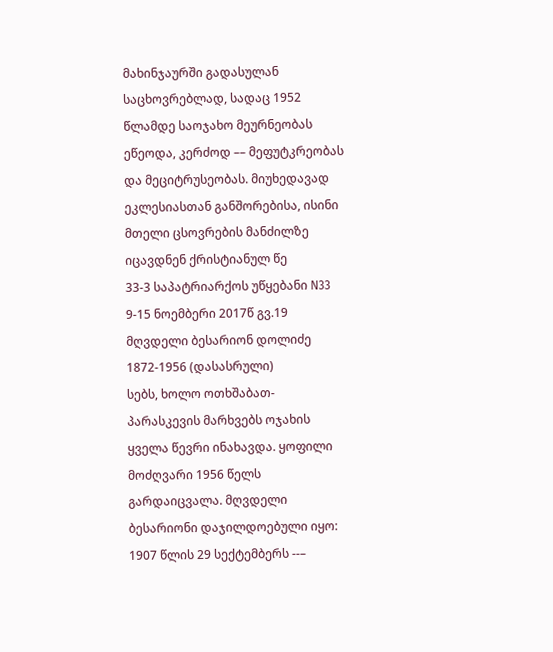მახინჯაურში გადასულან საცხოვრებლად, სადაც 1952 წლამდე საოჯახო მეურნეობას ეწეოდა, კერძოდ –– მეფუტკრეობას და მეციტრუსეობას. მიუხედავად ეკლესიასთან განშორებისა, ისინი მთელი ცსოვრების მანძილზე იცავდნენ ქრისტიანულ წე
33-3 საპატრიარქოს უწყებანი N33 9-15 ნოემბერი 2017წ გვ.19
მღვდელი ბესარიონ დოლიძე 1872-1956 (დასასრული)
სებს, ხოლო ოთხშაბათ-პარასკევის მარხვებს ოჯახის ყველა წევრი ინახავდა. ყოფილი მოძღვარი 1956 წელს გარდაიცვალა. მღვდელი ბესარიონი დაჯილდოებული იყო: 1907 წლის 29 სექტემბერს --–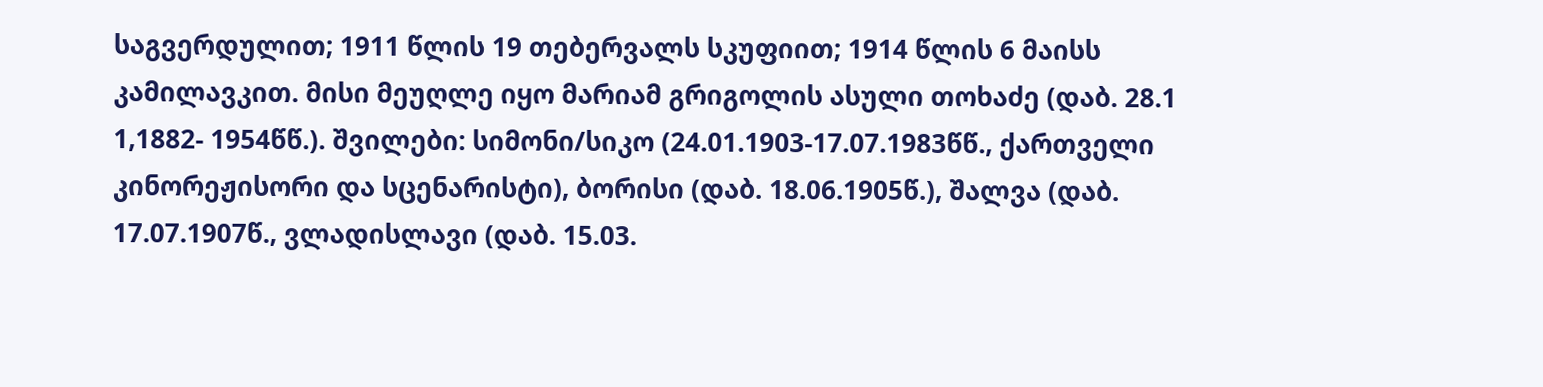საგვერდულით; 1911 წლის 19 თებერვალს სკუფიით; 1914 წლის 6 მაისს კამილავკით. მისი მეუღლე იყო მარიამ გრიგოლის ასული თოხაძე (დაბ. 28.1 1,1882- 1954წწ.). შვილები: სიმონი/სიკო (24.01.1903-17.07.1983წწ., ქართველი კინორეჟისორი და სცენარისტი), ბორისი (დაბ. 18.06.1905წ.), შალვა (დაბ. 17.07.1907წ., ვლადისლავი (დაბ. 15.03.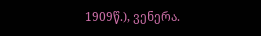1909წ.), ვენერა.